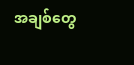အချစ်တွေ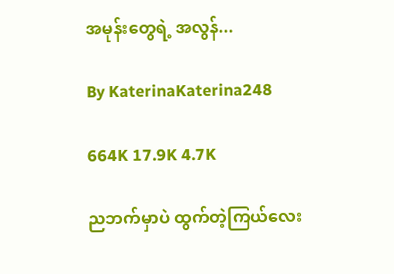အမုန်းတွေရဲ့ အလွန်...

By KaterinaKaterina248

664K 17.9K 4.7K

ညဘက်မှာပဲ ထွက်တဲ့ကြယ်လေး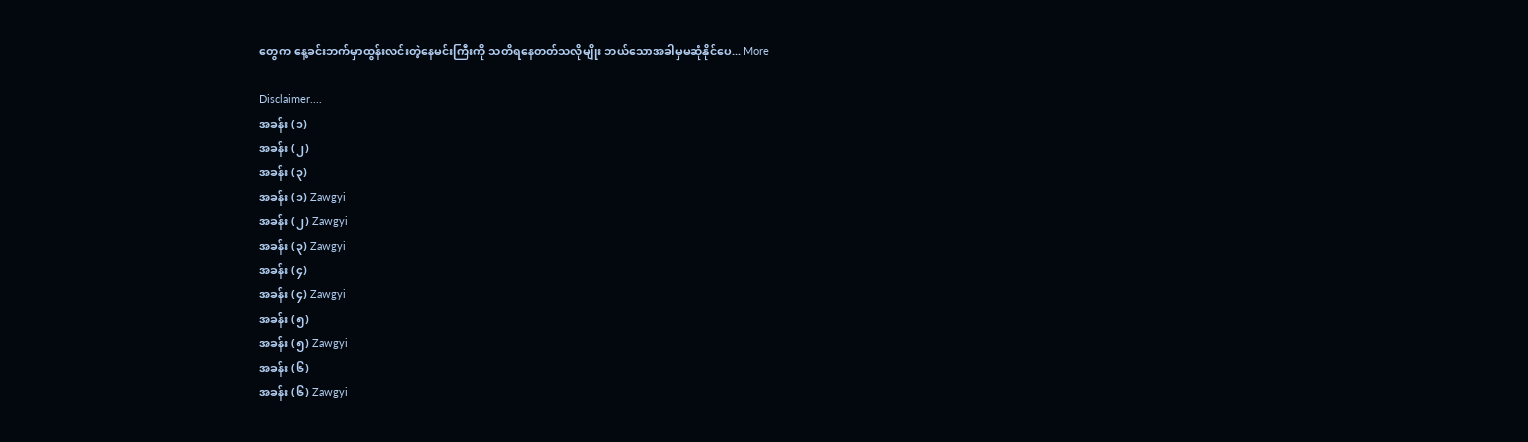တွေက နေ့ခင်းဘက်မှာထွန်းလင်းတဲ့နေမင်းကြီးကို သတိရနေတတ်သလိုမျိုး ဘယ်သောအခါမှမဆုံနိုင်ပေ... More

Disclaimer....
အခန်း (၁)
အခန်း (၂)
အခန်း (၃)
အခန်း (၁) Zawgyi
အခန်း (၂) Zawgyi
အခန်း (၃) Zawgyi
အခန်း (၄)
အခန်း (၄) Zawgyi
အခန်း (၅)
အခန်း (၅) Zawgyi
အခန်း (၆)
အခန်း (၆) Zawgyi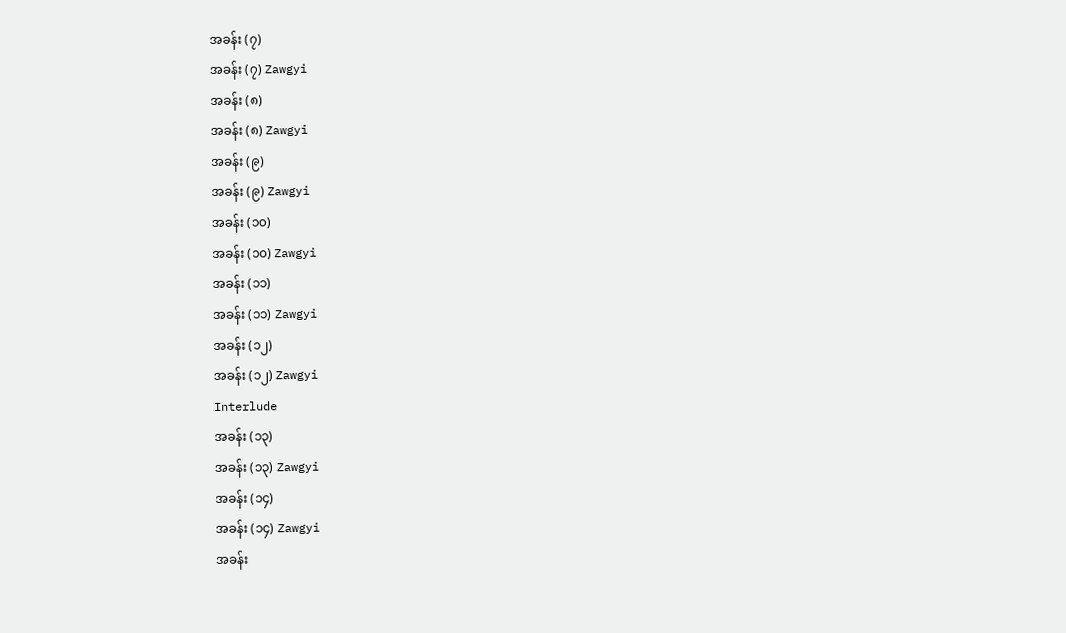အခန်း (၇)
အခန်း (၇) Zawgyi
အခန်း (၈)
အခန်း (၈) Zawgyi
အခန်း (၉)
အခန်း (၉) Zawgyi
အခန်း (၁၀)
အခန်း (၁၀) Zawgyi
အခန်း (၁၁)
အခန်း (၁၁) Zawgyi
အခန်း (၁၂)
အခန်း (၁၂) Zawgyi
Interlude
အခန်း (၁၃)
အခန်း (၁၃) Zawgyi
အခန်း (၁၄)
အခန်း (၁၄) Zawgyi
အခန်း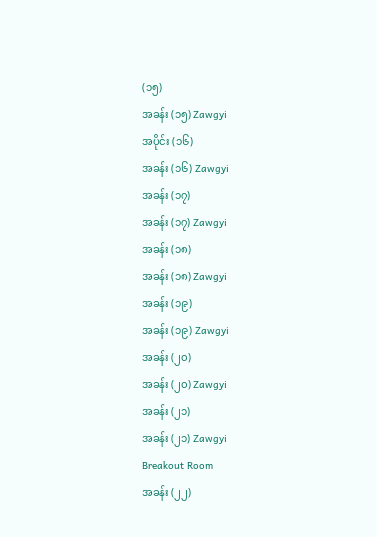(၁၅)
အခန်း (၁၅) Zawgyi
အပိုင်း (၁၆)
အခန်း (၁၆) Zawgyi
အခန်း (၁၇)
အခန်း (၁၇) Zawgyi
အခန်း (၁၈)
အခန်း (၁၈) Zawgyi
အခန်း (၁၉)
အခန်း (၁၉) Zawgyi
အခန်း (၂၀)
အခန်း (၂၀) Zawgyi
အခန်း (၂၁)
အခန်း (၂၁) Zawgyi
Breakout Room
အခန်း (၂၂)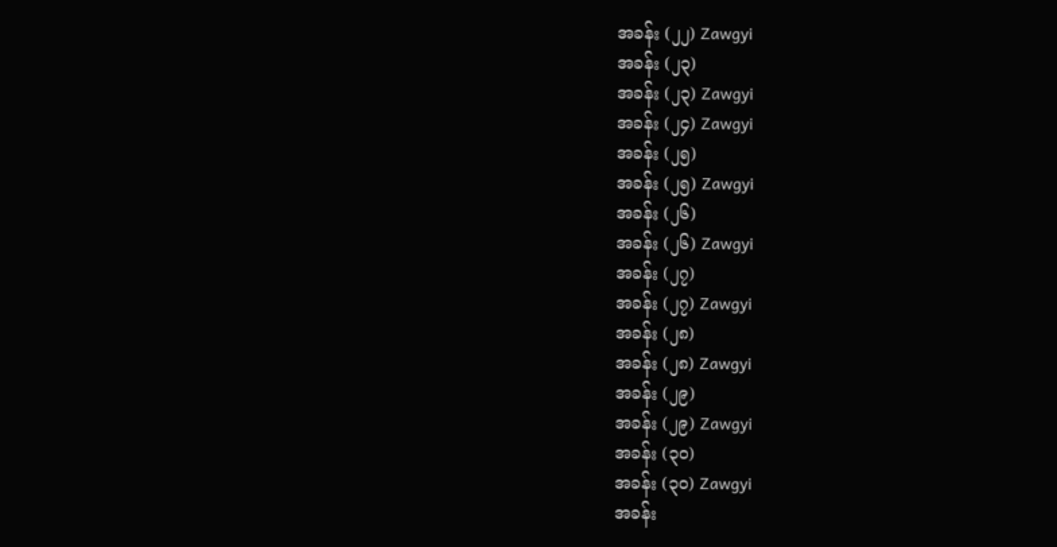အခန်း (၂၂) Zawgyi
အခန်း (၂၃)
အခန်း (၂၃) Zawgyi
အခန်း (၂၄) Zawgyi
အခန်း (၂၅)
အခန်း (၂၅) Zawgyi
အခန်း (၂၆)
အခန်း (၂၆) Zawgyi
အခန်း (၂၇)
အခန်း (၂၇) Zawgyi
အခန်း (၂၈)
အခန်း (၂၈) Zawgyi
အခန်း (၂၉)
အခန်း (၂၉) Zawgyi
အခန်း (၃၀)
အခန်း (၃၀) Zawgyi
အခန်း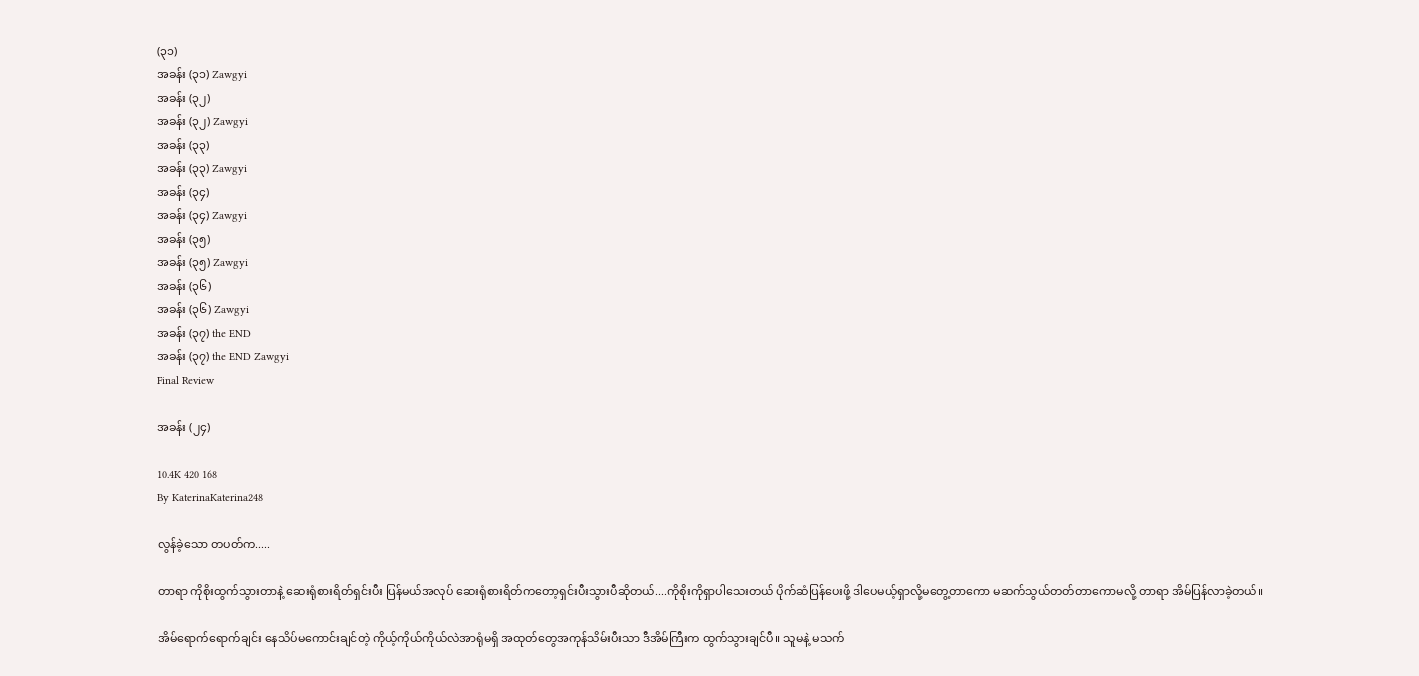(၃၁)
အခန်း (၃၁) Zawgyi
အခန်း (၃၂)
အခန်း (၃၂) Zawgyi
အခန်း (၃၃)
အခန်း (၃၃) Zawgyi
အခန်း (၃၄)
အခန်း (၃၄) Zawgyi
အခန်း (၃၅)
အခန်း (၃၅) Zawgyi
အခန်း (၃၆)
အခန်း (၃၆) Zawgyi
အခန်း (၃၇) the END
အခန်း (၃၇) the END Zawgyi
Final Review

အခန်း (၂၄)

10.4K 420 168
By KaterinaKaterina248

လွန်ခဲ့သော တပတ်က.....

တာရာ ကိုစိုးထွက်သွားတာနဲ့ ဆေးရုံစားရိတ်ရှင်းပီး ပြန်မယ်အလုပ် ဆေးရုံစားရိတ်ကတော့ရှင်းပီးသွားပီဆိုတယ်....ကိုစိုးကိုရှာပါသေးတယ် ပိုက်ဆံပြန်ပေးဖို့ ဒါပေမယ့်ရှာလို့မတွေ့တာကော မဆက်သွယ်တတ်တာကောမလို့ တာရာ အိမ်ပြန်လာခဲ့တယ်။

အိမ်ရောက်ရောက်ချင်း နေသိပ်မကောင်းချင်တဲ့ ကိုယ့်ကိုယ်ကိုယ်လဲအာရုံမရှိ အထုတ်တွေအကုန်သိမ်းပီးသာ ဒီအိမ်ကြီးက ထွက်သွားချင်ပီ။ သူမနဲ့ မသက်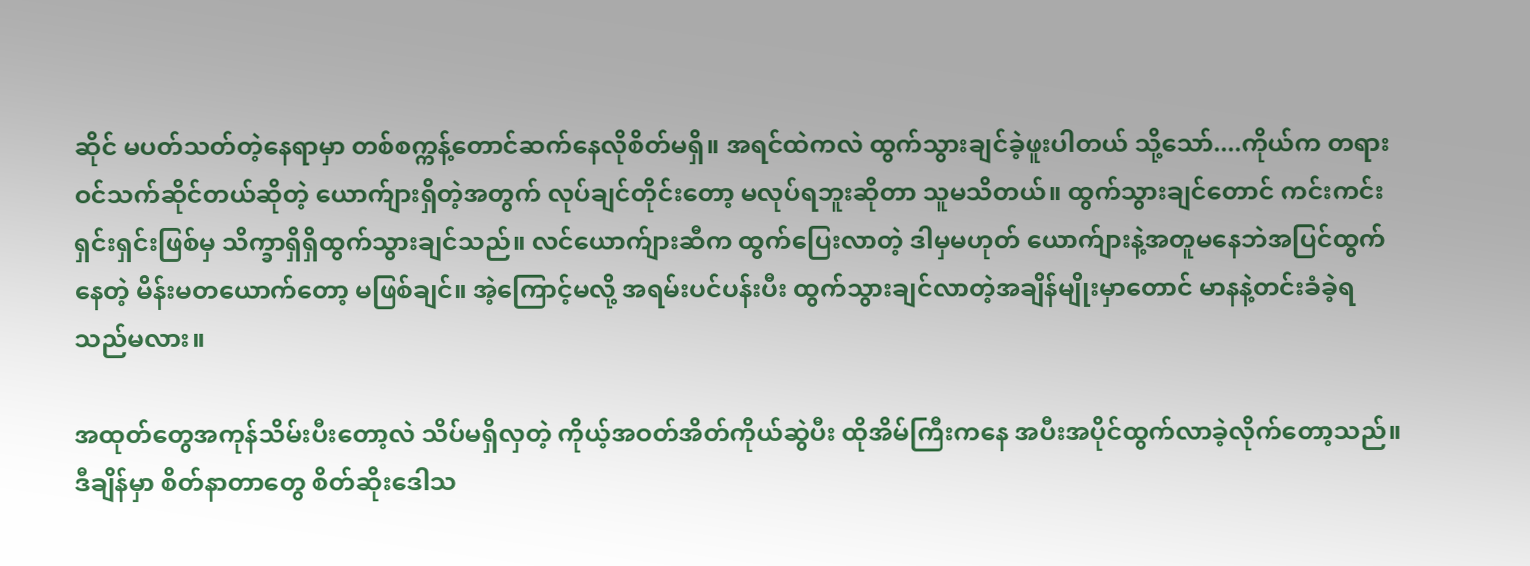ဆိုင် မပတ်သတ်တဲ့နေရာမှာ တစ်စက္ကန့်တောင်ဆက်နေလိုစိတ်မရှိ။ အရင်ထဲကလဲ ထွက်သွားချင်ခဲ့ဖူးပါတယ် သို့သော်....ကိုယ်က တရားဝင်သက်ဆိုင်တယ်ဆိုတဲ့ ယောက်ျားရှိတဲ့အတွက် လုပ်ချင်တိုင်းတော့ မလုပ်ရဘူးဆိုတာ သူမသိတယ်။ ထွက်သွားချင်တောင် ကင်းကင်းရှင်းရှင်းဖြစ်မှ သိက္ခာရှိရှိထွက်သွားချင်သည်။ လင်ယောက်ျားဆီက ထွက်ပြေးလာတဲ့ ဒါမှမဟုတ် ယောက်ျားနဲ့အတူမနေဘဲအပြင်ထွက်နေတဲ့ မိန်းမတယောက်တော့ မဖြစ်ချင်။ အဲ့ကြောင့်မလို့ အရမ်းပင်ပန်းပီး ထွက်သွားချင်လာတဲ့အချိန်မျိုးမှာတောင် မာနနဲ့တင်းခံခဲ့ရသည်မလား။

အထုတ်တွေအကုန်သိမ်းပီးတော့လဲ သိပ်မရှိလှတဲ့ ကိုယ့်အဝတ်အိတ်ကိုယ်ဆွဲပီး ထိုအိမ်ကြီးကနေ အပီးအပိုင်ထွက်လာခဲ့လိုက်တော့သည်။ ဒီချိန်မှာ စိတ်နာတာတွေ စိတ်ဆိုးဒေါသ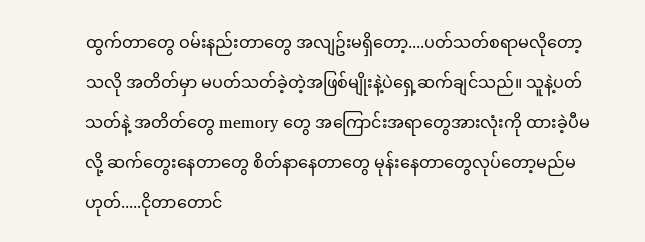ထွက်တာတွေ ဝမ်းနည်းတာတွေ အလျဥ်းမရှိတော့....ပတ်သတ်စရာမလိုတော့သလို အတိတ်မှာ မပတ်သတ်ခဲ့တဲ့အဖြစ်မျိုးနဲ့ပဲရှေ့ဆက်ချင်သည်။ သူနဲ့ပတ်သတ်နဲ့ အတိတ်တွေ memory တွေ အကြောင်းအရာတွေအားလုံးကို ထားခဲ့ပီမလို့ ဆက်တွေးနေတာတွေ စိတ်နာနေတာတွေ မုန်းနေတာတွေလုပ်တော့မည်မဟုတ်.....ငိုတာတောင်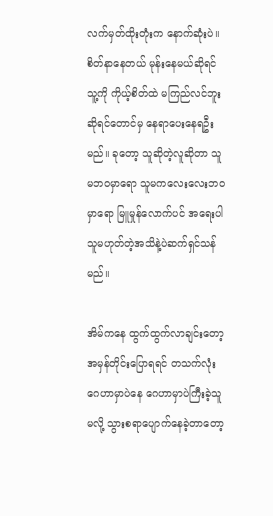လက်မှတ်ထိုးတုံးက နောက်ဆုံးပဲ။ စိတ်နာနေတယ် မုန်းနေမယ်ဆိုရင် သူ့ကို ကိုယ့်စိတ်ထဲ မကြည်လင်ဘူးဆိုရင်တောင်မှ နေရာပေးနေရဦးမည်။ ခုတော့ သူဆိုတဲ့လူဆိုတာ သူမဘဝမှာရော သူမကလေးလေးဘဝမှာရော မြူမှုန်လောက်ပင် အရေးပါသူမဟုတ်တဲ့အသိနဲ့ပဲဆက်ရှင်သန်မည်။

အိမ်ကနေ ထွက်ထွက်လာချင်းတော့ အမှန်တိုင်းပြောရရင် တသက်လုံး ဂေဟာမှာပဲနေ ဂေဟာမှာပဲကြီးခဲ့သူမလို့ သွားစရာပျောက်နေခဲ့တာတော့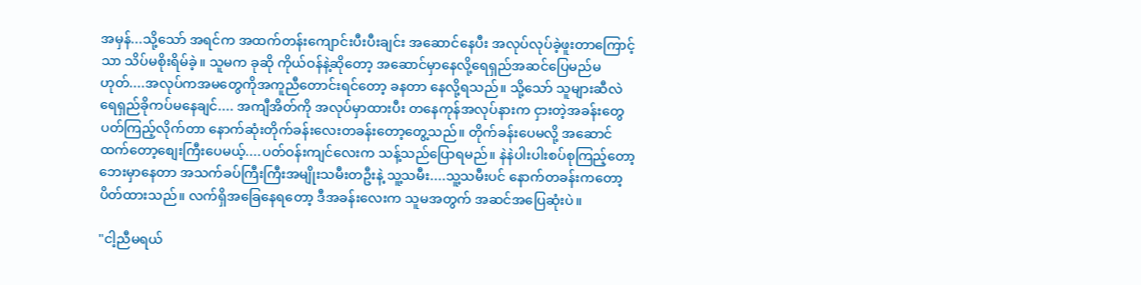အမှန်...သို့သော် အရင်က အထက်တန်းကျောင်းပီးပီးချင်း အဆောင်နေပီး အလုပ်လုပ်ခဲ့ဖူးတာကြောင့်သာ သိပ်မစိုးရိမ်ခဲ့။ သူမက ခုဆို ကိုယ်ဝန်နဲ့ဆိုတော့ အဆောင်မှာနေလို့ရေရှည်အဆင်ပြေမည်မဟုတ်....အလုပ်ကအမတွေကိုအကူညီတောင်းရင်တော့ ခနတာ နေလို့ရသည်။ သို့သော် သူများဆီလဲ ရေရှည်ခိုကပ်မနေချင်.... အကျီအိတ်ကို အလုပ်မှာထားပီး တနေကုန်အလုပ်နားက ငှားတဲ့အခန်းတွေပတ်ကြည့်လိုက်တာ နောက်ဆုံးတိုက်ခန်းလေးတခန်းတော့တွေ့သည်။ တိုက်ခန်းပေမလို့ အဆောင်ထက်တော့စျေးကြီးပေမယ့်....ပတ်ဝန်းကျင်လေးက သန့်သည်ပြောရမည်။ နဲနဲပါးပါးစပ်စုကြည့်တော့ ဘေးမှာနေတာ အသက်ခပ်ကြီးကြီးအမျိုးသမီးတဦးနဲ့ သူ့သမီး....သူ့သမီးပင် နောက်တခန်းကတော့ ပိတ်ထားသည်။ လက်ရှိအခြေနေရတော့ ဒီအခန်းလေးက သူမအတွက် အဆင်အပြေဆုံးပဲ။

"ငါ့ညီမရယ်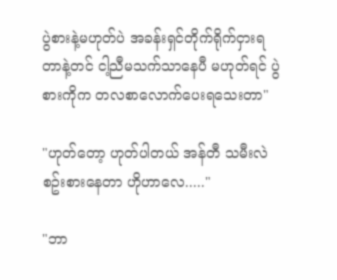ပွဲစားနဲ့မဟုတ်ပဲ အခန်းရှင်တိုက်ရိုက်ငှားရတာနဲ့တင် ငါ့ညီမသက်သာနေပီ မဟုတ်ရင် ပွဲစားကိုက တလစာလောက်ပေးရသေးတာ"

"ဟုတ်တော့ ဟုတ်ပါတယ် အန်တီ သမီးလဲစဥ်းစားနေတာ ဟိုဟာလေ....."

"ဘာ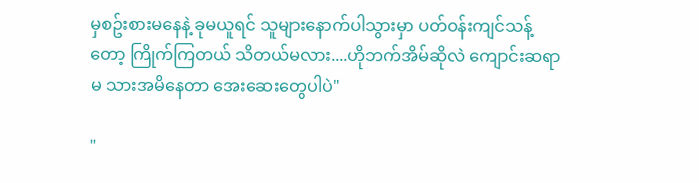မှစဥ်းစားမနေနဲ့ ခုမယူရင် သူများနောက်ပါသွားမှာ ပတ်ဝန်းကျင်သန့်တော့ ကြိုက်ကြတယ် သိတယ်မလား....ဟိုဘက်အိမ်ဆိုလဲ ကျောင်းဆရာမ သားအမိနေတာ အေးဆေးတွေပါပဲ"

"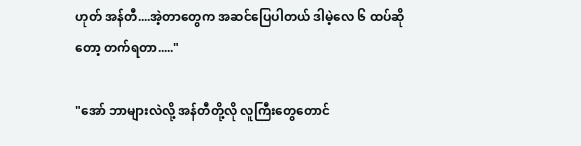ဟုတ် အန်တီ....အဲ့တာတွေက အဆင်ပြေပါတယ် ဒါမဲ့လေ ၆ ထပ်ဆိုတော့ တက်ရတာ....."

"အော် ဘာများလဲလို့ အန်တီတို့လို လူကြီးတွေတောင်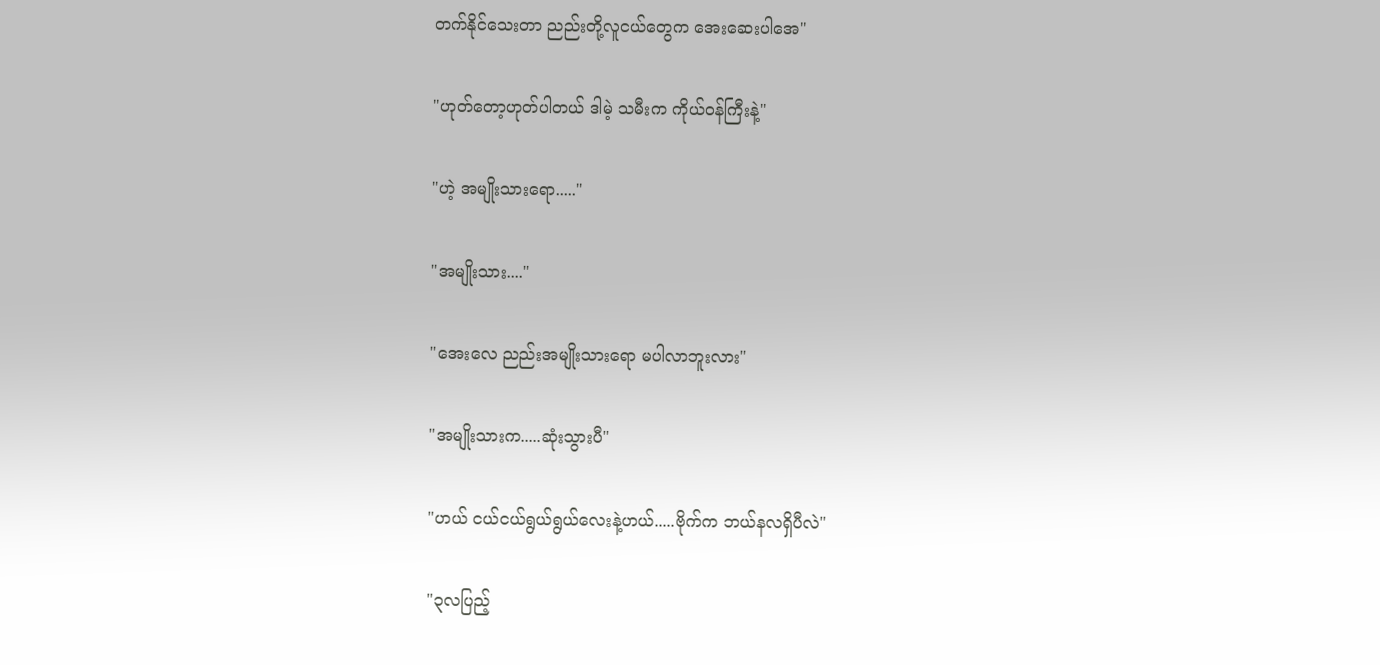တက်နိုင်သေးတာ ညည်းတို့လူငယ်တွေက အေးဆေးပါအေ"

"ဟုတ်တော့ဟုတ်ပါတယ် ဒါမဲ့ သမီးက ကိုယ်ဝန်ကြီးနဲ့"

"ဟဲ့ အမျိုးသားရော....."

"အမျိုးသား...."

"အေးလေ ညည်းအမျိုးသားရော မပါလာဘူးလား"

"အမျိုးသားက.....ဆုံးသွားပီ"

"ဟယ် ငယ်ငယ်ရွယ်ရွယ်လေးနဲ့ဟယ်.....ဗိုက်က ဘယ်နလရှိပီလဲ"

"၃လပြည့်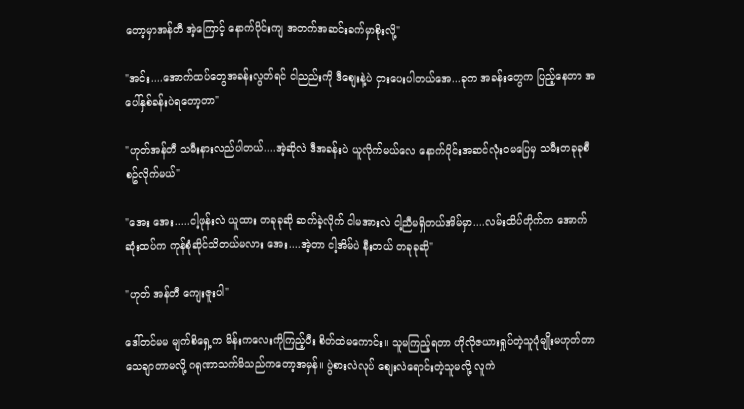တော့မှာအန်တီ အဲ့ကြောင့် နောက်ပိုင်းကျ အတက်အဆင်းခက်မှာစိုးလို့"

"အင်း....အောက်ထပ်တွေအခန်းလွတ်ရင် ငါညည်းကို ဒီစျေးနဲ့ပဲ ငှားပေးပါတယ်အေ...ခုက အခန်းတွေက ပြည့်နေတာ အပေါ်နှစ်ခန်းပဲရတော့တာ"

"ဟုတ်အန်တီ သမီးနားလည်ပါတယ်....အဲ့ဆိုလဲ ဒီအခန်းပဲ ယူလိုက်မယ်လေ နောက်ပိုင်းအဆင်လုံးဝမပြေမှ သမီးတခုခုစီစဥ်လိုက်မယ်"

"အေး အေး.....ငါ့ဖုန်းလဲ ယူထား တခုခုဆို ဆက်ခဲ့လိုက် ငါမအားလဲ ငါ့ညီမရှိတယ်အိမ်မှာ....လမ်းထိပ်တိုက်က အောက်ဆုံးထပ်က ကုန်စုံဆိုင်သိတယ်မလား အေး....အဲ့တာ ငါ့အိမ်ပဲ နီးတယ် တခုခုဆို"

"ဟုတ် အန်တီ ကျေးဇူးပါ"

ဒေါ်တင်မမ မျက်စိရှေ့က မိန်းကလေးကိုကြည့်ပီး စိတ်ထဲမကောင်း။ သူမကြည့်ရတာ ဟိုလိုဇယားရှုပ်တဲ့သူပုံမျိုးမဟုတ်တာသေချာတာမလို့ ဂရုဏာသက်မိသည်ကတော့အမှန်။ ပွဲစားလဲလုပ် စျေးလဲရောင်းတဲ့သူမလို့ လူကဲ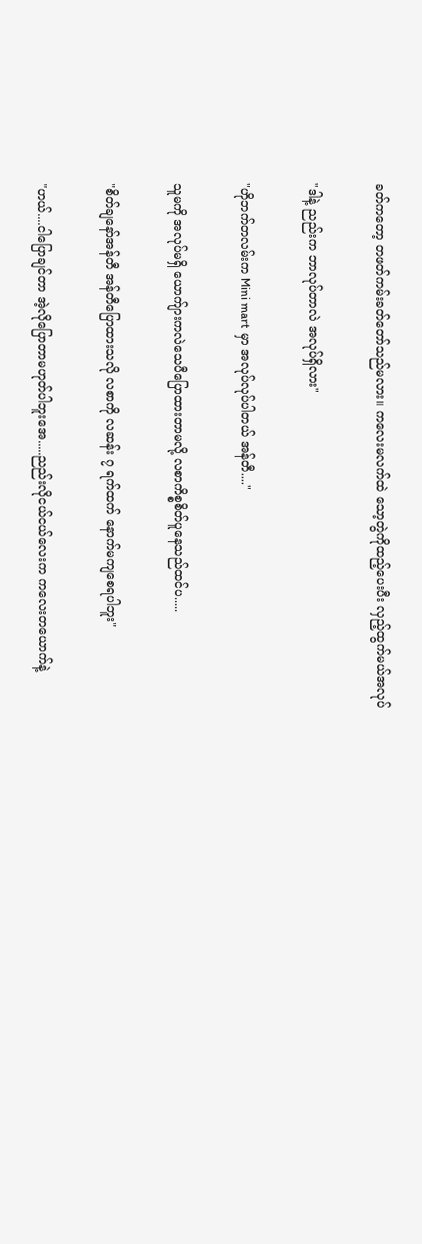ခတ်ကတော့ တဖတ်ကမ်းခတ်တော်သည်မလား။ ကလေးမလက်ထဲ သော့တွဲကိုထည့်ပေးပီး လှည့်ထွက်မယ်အလုပ်

"ဒါနဲ့ ညည်းက ဘာလုပ်တာလဲ အလုပ်ရှိလား"

"ဟိုဘက်တလမ်းက Mini mart မှာ အလုပ်လုပ်ပါတယ် အန်တီ...."

သူမကို အလုပ်မရှိ ယောက်ျားကလဲသေပီပြောထားတာမလို့ လစာကိစ္စစိတ်ပူနေသည်ထင်ပ.....

"စိတ်ချနော်အန်တီ အန်တီပြောထားသလို လစာကို လဆန်း ၇ ရက်ထက် နောက်မကျစေရပါဘူး"

"ဟယ်....ငါပြောချင်တာ အဲ့လိုပြောတာမဟုတ်ပါဘူးအေ.....ညည်းလိုငယ်ငယ်လေးက ကလေးတယောက်နဲ့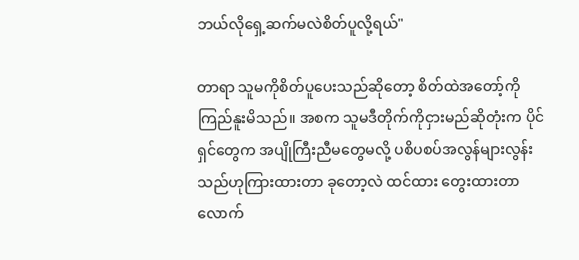ဘယ်လိုရှေ့ဆက်မလဲစိတ်ပူလို့ရယ်"

တာရာ သူမကိုစိတ်ပူပေးသည်ဆိုတော့ စိတ်ထဲအတော့်ကို ကြည်နူးမိသည်။ အစက သူမဒီတိုက်ကိုငှားမည်ဆိုတုံးက ပိုင်ရှင်တွေက အပျိုကြီးညီမတွေမလို့ ပစိပစပ်အလွန်များလွန်းသည်ဟုကြားထားတာ ခုတော့လဲ ထင်ထား တွေးထားတာလောက်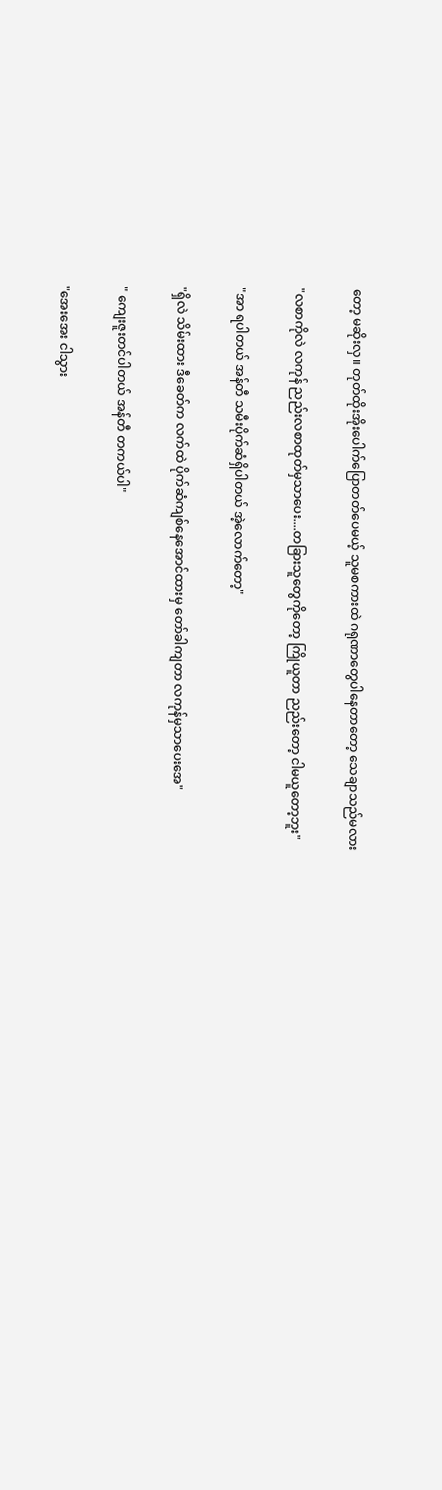တော့ မဆိုးလှ။ တုတ်ထိုးအိုးပေါက်ပြောတတ်ပေမယ့် သူမစကားထဲ ဂရုဏာတွေပါနေတာတော့ သေချာသည်မလား

"လစာကိုလဲ လကုန် ညည်းလစာထုတ်မှသာပေး....တခြားသူတွေကိုတော့ ကြိုယူတာ ညည်းတော့ ငါမယူတော့ဘူး"

"အာ ရပါတယ် အန်တီ သမီးပိုက်ဆံရှိပါတယ် အဲ့လောက်တော့"

"ရှိလဲ သိမ်းထား ဒီခေတ်က လက်ထဲ ပိုက်ဆံကျစ်နေအောင်ထားမှ တော်ခါကျတာ လကုန်မှသာပေးအေ"

" ကျေးဇူးတင်ပါတယ် အန်တီ တကယ်ပါ"

"အေးအေး ငါသွား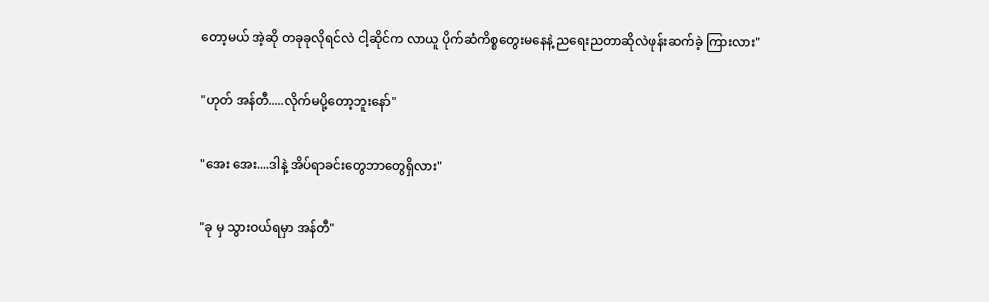တော့မယ် အဲ့ဆို တခုခုလိုရင်လဲ ငါ့ဆိုင်က လာယူ ပိုက်ဆံကိစ္စတွေးမနေနဲ့ ညရေးညတာဆိုလဲဖုန်းဆက်ခဲ့ ကြားလား"

"ဟုတ် အန်တီ.....လိုက်မပို့တော့ဘူးနော်"

"အေး အေး....ဒါနဲ့ အိပ်ရာခင်းတွေဘာတွေရှိလား"

"ခု မှ သွားဝယ်ရမှာ အန်တီ"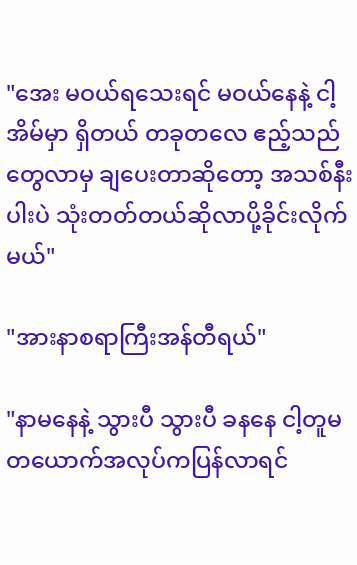"အေး မဝယ်ရသေးရင် မဝယ်နေနဲ့ ငါ့အိမ်မှာ ရှိတယ် တခုတလေ ဧည့်သည်တွေလာမှ ချပေးတာဆိုတော့ အသစ်နီးပါးပဲ သုံးတတ်တယ်ဆိုလာပို့ခိုင်းလိုက်မယ်"

"အားနာစရာကြီးအန်တီရယ်"

"နာမနေနဲ့ သွားပီ သွားပီ ခနနေ ငါ့တူမတယောက်အလုပ်ကပြန်လာရင်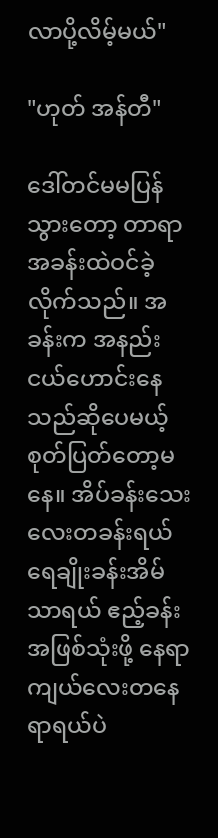လာပို့လိမ့်မယ်"

"ဟုတ် အန်တီ"

ဒေါ်တင်မမပြန်သွားတော့ တာရာ အခန်းထဲဝင်ခဲ့လိုက်သည်။ အခန်းက အနည်းငယ်ဟောင်းနေသည်ဆိုပေမယ့် စုတ်ပြတ်တော့မနေ။ အိပ်ခန်းသေးလေးတခန်းရယ် ရေချိုးခန်းအိမ်သာရယ် ဧည့်ခန်းအဖြစ်သုံးဖို့ နေရာကျယ်လေးတနေရာရယ်ပဲ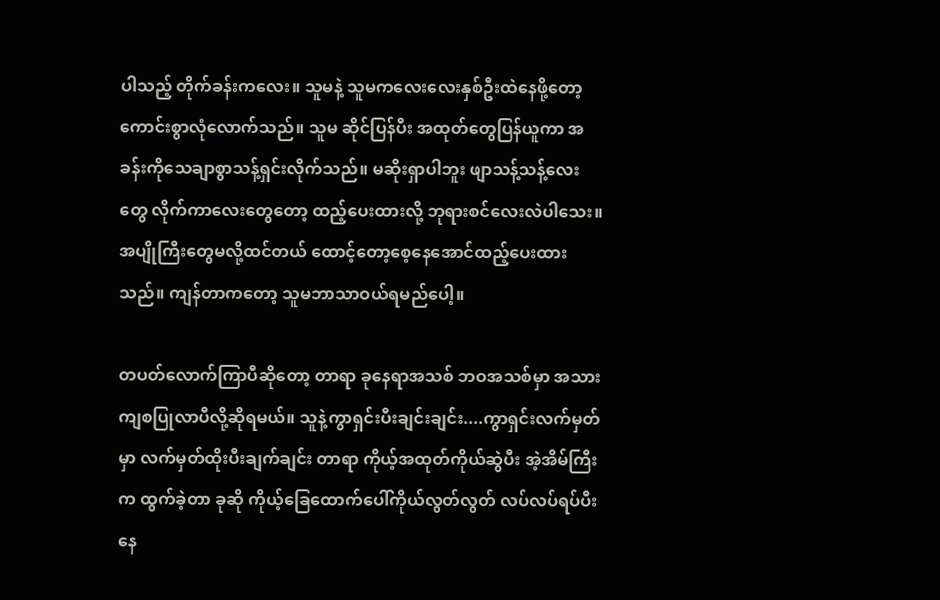ပါသည့် တိုက်ခန်းကလေး။ သူမနဲ့ သူမကလေးလေးနှစ်ဦးထဲနေဖို့တော့ ကောင်းစွာလုံလောက်သည်။ သူမ ဆိုင်ပြန်ပီး အထုတ်တွေပြန်ယူကာ အခန်းကိုသေချာစွာသန့်ရှင်းလိုက်သည်။ မဆိုးရှာပါဘူး ဖျာသန့်သန့်လေးတွေ လိုက်ကာလေးတွေတော့ ထည့်ပေးထားလို့ ဘုရားစင်လေးလဲပါသေး။ အပျိုကြီးတွေမလို့ထင်တယ် ထောင့်တော့စေ့နေအောင်ထည့်ပေးထားသည်။ ကျန်တာကတော့ သူမဘာသာဝယ်ရမည်ပေါ့။

တပတ်လောက်ကြာပီဆိုတော့ တာရာ ခုနေရာအသစ် ဘဝအသစ်မှာ အသားကျစပြုလာပီလို့ဆိုရမယ်။ သူနဲ့ကွာရှင်းပီးချင်းချင်း....ကွာရှင်းလက်မှတ်မှာ လက်မှတ်ထိုးပီးချက်ချင်း တာရာ ကိုယ့်အထုတ်ကိုယ်ဆွဲပီး အဲ့အိမ်ကြီးက ထွက်ခဲ့တာ ခုဆို ကိုယ့်ခြေထောက်ပေါ်ကိုယ်လွတ်လွတ် လပ်လပ်ရပ်ပီး နေ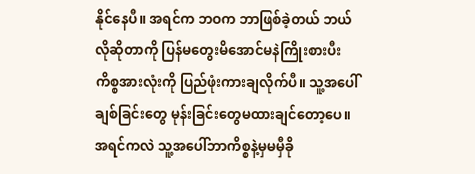နိုင်နေပီ။ အရင်က ဘဝက ဘာဖြစ်ခဲ့တယ် ဘယ်လိုဆိုတာကို ပြန်မတွေးမိအောင်မနဲကြိုးစားပီး ကိစ္စအားလုံးကို ပြည်ဖုံးကားချလိုက်ပီ။ သူ့အပေါ်ချစ်ခြင်းတွေ မုန်းခြင်းတွေမထားချင်တော့ပေ။ အရင်ကလဲ သူ့အပေါ်ဘာကိစ္စနဲ့မှမမှီခို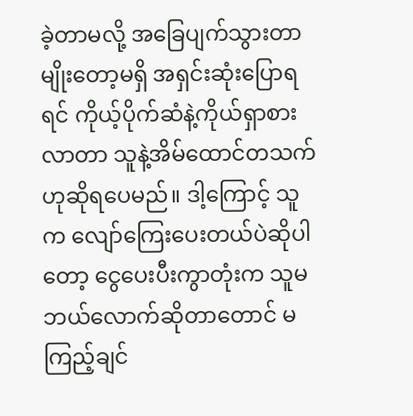ခဲ့တာမလို့ အခြေပျက်သွားတာမျိုးတော့မရှိ အရှင်းဆုံးပြောရရင် ကိုယ့်ပိုက်ဆံနဲ့ကိုယ်ရှာစားလာတာ သူနဲ့အိမ်ထောင်တသက်ဟုဆိုရပေမည်။ ဒါ့ကြောင့် သူက လျော်ကြေးပေးတယ်ပဲဆိုပါတော့ ငွေပေးပီးကွာတုံးက သူမ ဘယ်လောက်ဆိုတာတောင် မကြည့်ချင်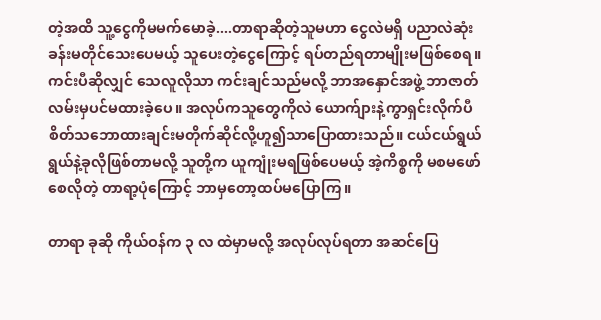တဲ့အထိ သူ့ငွေကိုမမက်မောခဲ့....တာရာဆိုတဲ့သူမဟာ ငွေလဲမရှိ ပညာလဲဆုံးခန်းမတိုင်သေးပေမယ့် သူပေးတဲ့ငွေကြောင့် ရပ်တည်ရတာမျိုးမဖြစ်စေရ။ ကင်းပီဆိုလျှင် သေလူလိုသာ ကင်းချင်သည်မလို့ ဘာအနှောင်အဖွဲ့ ဘာဇာတ်လမ်းမှပင်မထားခဲ့ပေ။ အလုပ်ကသူတွေကိုလဲ ယောက်ျားနဲ့ကွာရှင်းလိုက်ပီ စိတ်သဘောထားချင်းမတိုက်ဆိုင်လို့ဟူ၍သာပြောထားသည်။ ငယ်ငယ်ရွယ်ရွယ်နဲ့ခုလိုဖြစ်တာမလို့ သူတို့က ယူကျုံးမရဖြစ်ပေမယ့် အဲ့ကိစ္စကို မစမဖော်စေလိုတဲ့ တာရာ့ပုံကြောင့် ဘာမှတော့ထပ်မပြောကြ။

တာရာ ခုဆို ကိုယ်ဝန်က ၃ လ ထဲမှာမလို့ အလုပ်လုပ်ရတာ အဆင်ပြေ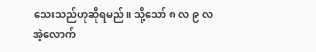သေးသည်ဟုဆိုရမည်။ သို့သော် ၈ လ ၉ လ အဲ့လောက်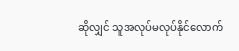ဆိုလျှင် သူအလုပ်မလုပ်နိုင်လောက်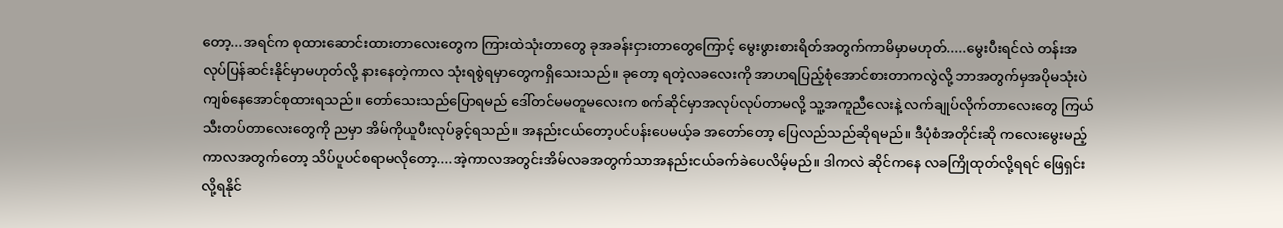တော့...အရင်က စုထားဆောင်းထားတာလေးတွေက ကြားထဲသုံးတာတွေ ခုအခန်းငှားတာတွေကြောင့် မွေးဖွားစားရိတ်အတွက်ကာမိမှာမဟုတ်.....မွေးပီးရင်လဲ တန်းအလုပ်ပြန်ဆင်းနိုင်မှာမဟုတ်လို့ နားနေတဲ့ကာလ သုံးရစွဲရမှာတွေကရှိသေးသည်။ ခုတော့ ရတဲ့လခလေးကို အာဟရပြည့်စုံအောင်စားတာကလွဲလို့ ဘာအတွက်မှအပိုမသုံးပဲ ကျစ်နေအောင်စုထားရသည်။ တော်သေးသည်ပြောရမည် ဒေါ်တင်မမတူမလေးက စက်ဆိုင်မှာအလုပ်လုပ်တာမလို့ သူ့အကူညီလေးနဲ့ လက်ချုပ်လိုက်တာလေးတွေ ကြယ်သီးတပ်တာလေးတွေကို ညမှာ အိမ်ကိုယူပီးလုပ်ခွင့်ရသည်။ အနည်းငယ်တော့ပင်ပန်းပေမယ့်ခ အတော်တော့ ပြေလည်သည်ဆိုရမည်။ ဒီပုံစံအတိုင်းဆို ကလေးမွေးမည့်ကာလအတွက်တော့ သိပ်ပူပင်စရာမလိုတော့....အဲ့ကာလအတွင်းအိမ်လခအတွက်သာအနည်းငယ်ခက်ခဲပေလိမ့်မည်။ ဒါကလဲ ဆိုင်ကနေ လခကြိုထုတ်လို့ရရင် ဖြေရှင်းလို့ရနိုင်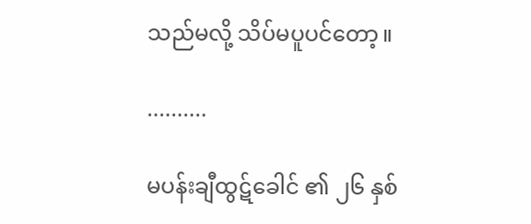သည်မလို့ သိပ်မပူပင်တော့။

..........

မပန်းချီထွဋ်ခေါင် ၏ ၂၆ နှစ်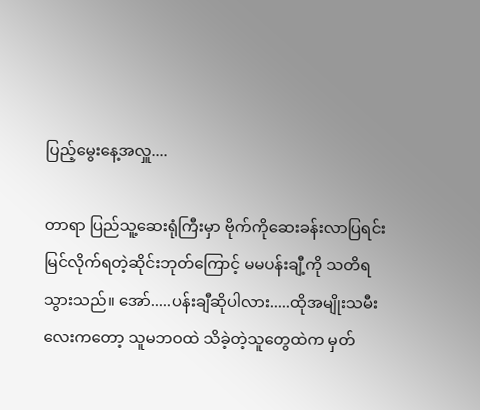ပြည့်မွေးနေ့အလှူ....

တာရာ ပြည်သူ့ဆေးရုံကြီးမှာ ဗိုက်ကိုဆေးခန်းလာပြရင်း မြင်လိုက်ရတဲ့ဆိုင်းဘုတ်ကြောင့် မမပန်းချီ့ကို သတိရသွားသည်။ အော်.....ပန်းချီဆိုပါလား.....ထိုအမျိုးသမီးလေးကတော့ သူမဘဝထဲ သိခဲ့တဲ့သူတွေထဲက မှတ်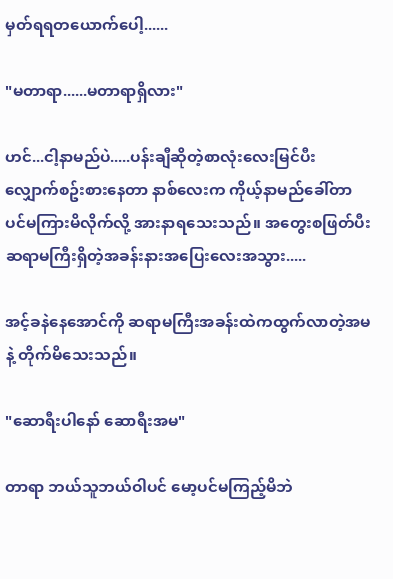မှတ်ရရတယောက်ပေါ့......

"မတာရာ......မတာရာရှိလား"

ဟင်...ငါ့နာမည်ပဲ.....ပန်းချီဆိုတဲ့စာလုံးလေးမြင်ပီး လျှောက်စဥ်းစားနေတာ နာစ်လေးက ကိုယ့်နာမည်ခေါ်တာပင်မကြားမိလိုက်လို့ အားနာရသေးသည်။ အတွေးစဖြတ်ပီး ဆရာမကြီးရှိတဲ့အခန်းနားအပြေးလေးအသွား.....

အင့်ခနဲနေအောင်ကို ဆရာမကြီးအခန်းထဲကထွက်လာတဲ့အမနဲ့ တိုက်မိသေးသည်။

"ဆောရီးပါနော် ဆောရီးအမ"

တာရာ ဘယ်သူဘယ်ဝါပင် မော့ပင်မကြည့်မိဘဲ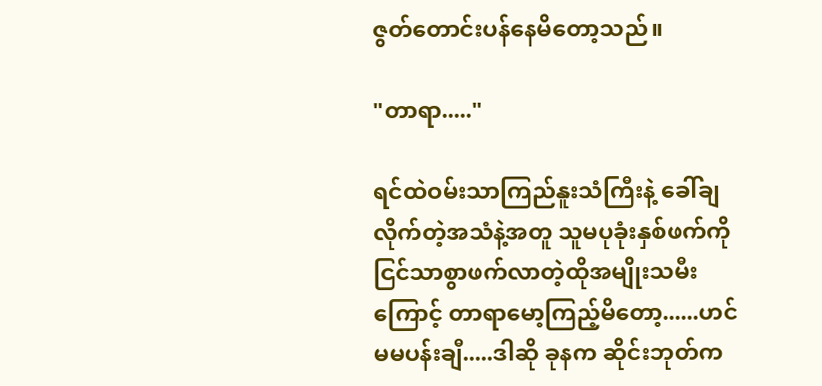ဇွတ်တောင်းပန်နေမိတော့သည်။

"တာရာ....."

ရင်ထဲဝမ်းသာကြည်နူးသံကြီးနဲ့ ခေါ်ချလိုက်တဲ့အသံနဲ့အတူ သူမပုခုံးနှစ်ဖက်ကို ငြင်သာစွာဖက်လာတဲ့ထိုအမျိုးသမီးကြောင့် တာရာမော့ကြည့်မိတော့......ဟင် မမပန်းချီ.....ဒါဆို ခုနက ဆိုင်းဘုတ်က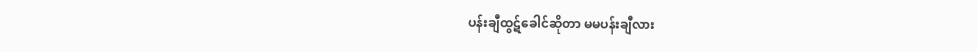ပန်းချီထွဋ်ခေါင်ဆိုတာ မမပန်းချီလား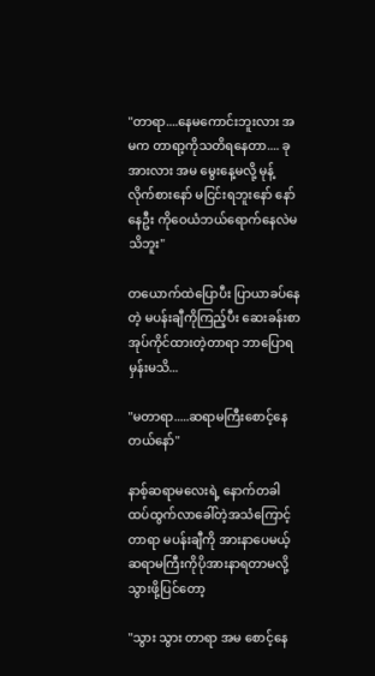"တာရာ....နေမကောင်းဘူးလား အမက တာရာ့ကိုသတိရနေတာ.... ခု အားလား အမ မွေးနေ့မလို့ မုန့်လိုက်စားနော် မငြင်းရဘူးနော် နော် နေဦး ကိုဝေယံဘယ်ရောက်နေလဲမသိဘူး"

တယောက်ထဲပြောပီး ပြာယာခပ်နေတဲ့ မပန်းချီကိုကြည့်ပီး ဆေးခန်းစာအုပ်ကိုင်ထားတဲ့တာရာ ဘာပြောရမှန်းမသိ...

"မတာရာ.....ဆရာမကြီးစောင့်နေတယ်နော်"

နာစ့်ဆရာမလေးရဲ့ နောက်တခါထပ်ထွက်လာခေါ်တဲ့အသံကြောင့် တာရာ မပန်းချီကို အားနာပေမယ့် ဆရာမကြီးကိုပိုအားနာရတာမလို့ သွားဖို့ပြင်တော့

"သွား သွား တာရာ အမ စောင့်နေ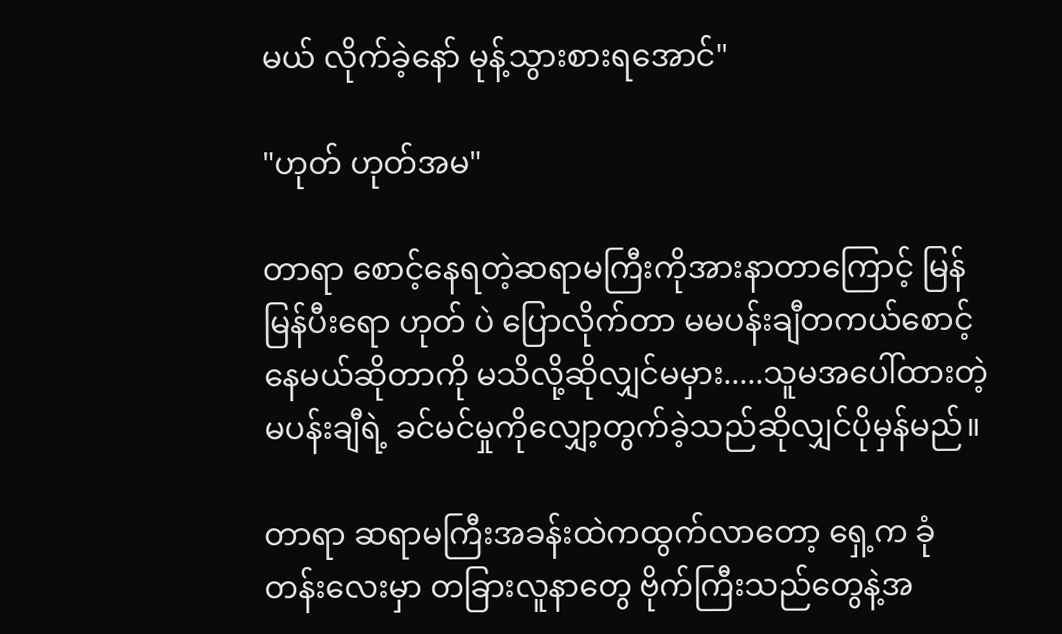မယ် လိုက်ခဲ့နော် မုန့်သွားစားရအောင်"

"ဟုတ် ဟုတ်အမ"

တာရာ စောင့်နေရတဲ့ဆရာမကြီးကိုအားနာတာကြောင့် မြန်မြန်ပီးရော ဟုတ် ပဲ ပြောလိုက်တာ မမပန်းချီတကယ်စောင့်နေမယ်ဆိုတာကို မသိလို့ဆိုလျှင်မမှား.....သူမအပေါ်ထားတဲ့ မပန်းချီရဲ့ ခင်မင်မှုကိုလျှော့တွက်ခဲ့သည်ဆိုလျှင်ပိုမှန်မည်။

တာရာ ဆရာမကြီးအခန်းထဲကထွက်လာတော့ ရှေ့က ခုံတန်းလေးမှာ တခြားလူနာတွေ ဗိုက်ကြီးသည်တွေနဲ့အ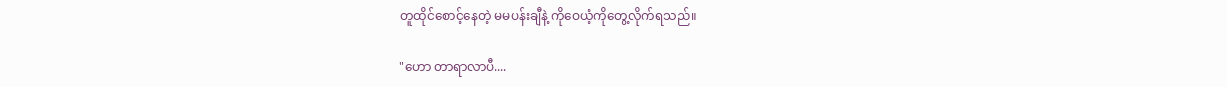တူထိုင်စောင့်နေတဲ့ မမပန်းချီနဲ့ ကိုဝေယံ့ကိုတွေ့လိုက်ရသည်။

"ဟော တာရာလာပီ....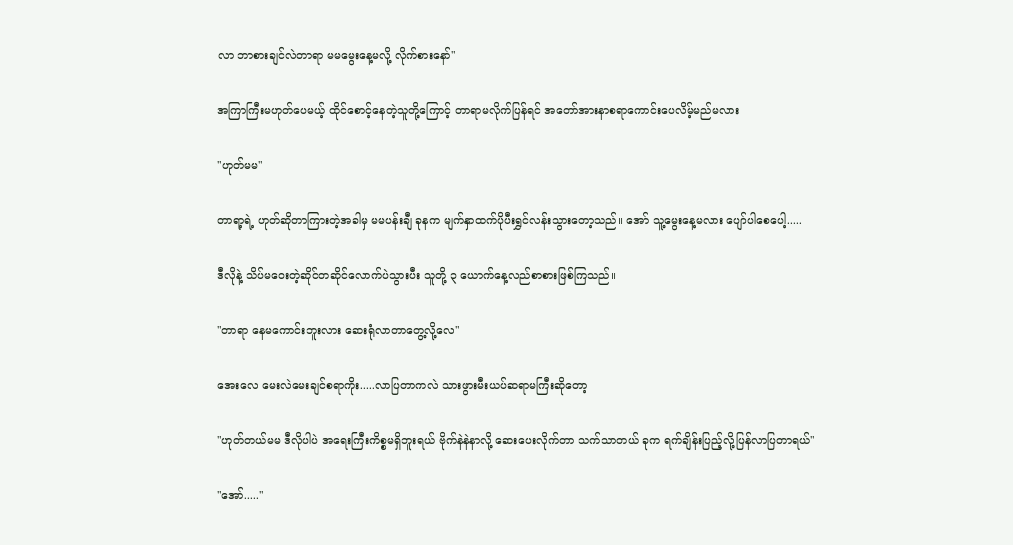လာ ဘာစားချင်လဲတာရာ မမမွေးနေ့မလို့ လိုက်စားနော်"

အကြာကြီးမဟုတ်ပေမယ့် ထိုင်စောင့်နေတဲ့သူတို့ကြောင့် တာရာမလိုက်ပြန်ရင် အတော်အားနာစရာကောင်းပေလိမ့်မည်မလား

"ဟုတ်မမ"

တာရာ့ရဲ့ ဟုတ်ဆိုတာကြားတဲ့အခါမှ မမပန်းချီ ခုနက မျက်နှာထက်ပိုပီးရွှင်လန်းသွားတော့သည်။ အော် သူ့မွေးနေ့မလား ပျော်ပါစေပေါ့.....

ဒီလိုနဲ့ သိပ်မဝေးတဲ့ဆိုင်တဆိုင်လောက်ပဲသွားပီး သူတို့ ၃ ယောက်နေ့လည်စာစားဖြစ်ကြသည်။

"တာရာ နေမကောင်းဘူးလား ဆေးရုံလာတာတွေ့လို့လေ"

အေးလေ မေးလဲမေးချင်စရာကိုး.....လာပြတာကလဲ သားဖွားမီးယပ်ဆရာမကြီးဆိုတော့

"ဟုတ်တယ်မမ ဒီလိုပါပဲ အရေးကြီးကိစ္စမရှိဘူးရယ် ဗိုက်နဲနဲနာလို့ ဆေးပေးလိုက်တာ သက်သာတယ် ခုက ရက်ချိန်းပြည့်လို့ပြန်လာပြတာရယ်"

"အော်....."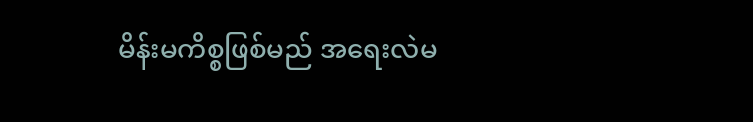မိန်းမကိစ္စဖြစ်မည် အရေးလဲမ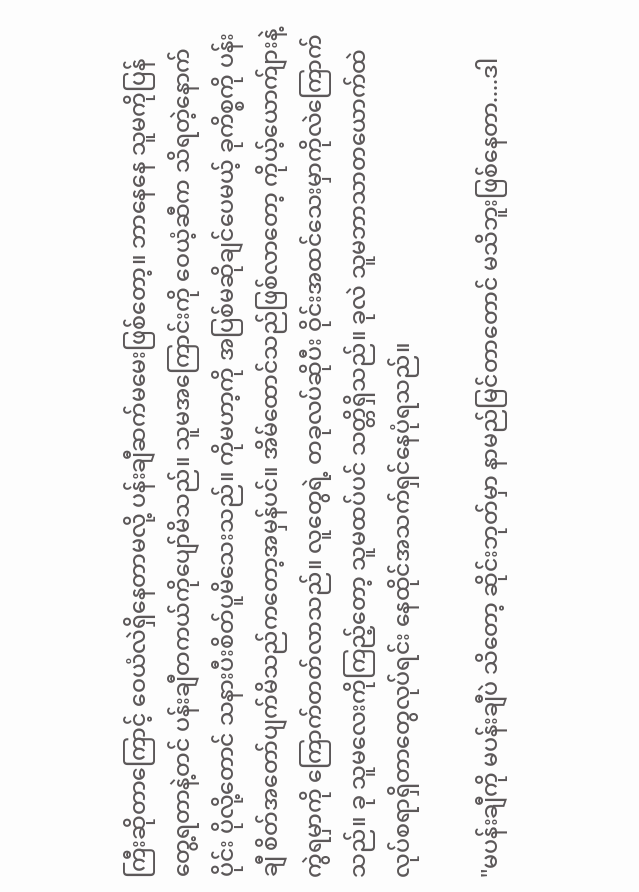ကြီးဆိုတာကြောင့် ဝေယံလဲရှိနေတာမလို့ ပန်းချီဆက်မမေးဖြစ်တော့။ ဘာနေနေ သူမကိုပြန်တွေ့ရတာနဲ့တင် ပန်းချီတကယ်ကိုပျော်မိသည်။ သူမအကြောင်းကို ဝေယံ့ဆီက သိရတဲ့နောက်ပိုင်း ပိုလို့တောင် သနားပီးစိတ်ပူမိသေးသည်။ ကိုမဟာ့ကို အပြစ်မဆိုချင်ပေမယ့် ခုကိစ္စကို ပန်းချီ စိတ်အတော်ပျက်မိသည်ကတော့အမှန်ပင်။ အိမ်ထောင်သည်ဖြစ်လာတော့ ကိုယ့်ယောက်ျားနဲ့ ကွဲရမှာကို ကြောက်တတ်လာသည်။ လူတွေရဲ့ တခုလပ်ဆိုပီး ဝိုင်းအထင်သေးမှာကိုလဲကြောက်သည်။ ခု သူမလေးကိုကြည့်တော့ သူမထပ်ပင် သတ္တိရှိသည်။ ခုလဲ သူမဘာသာတယောက်ထဲ လုပ်စရာရှိတာတွေလုပ်ရင်း နေထိုင်အသက်ရှင်နေပုံရသည်။

"မပန်းချီကို မပန်းချီပဲ သိတော့ ဆိုင်းဘုတ်မှာ နာမည်မြင်တာတောင် မသိဘူးဖြစ်နေတာ....ဒါ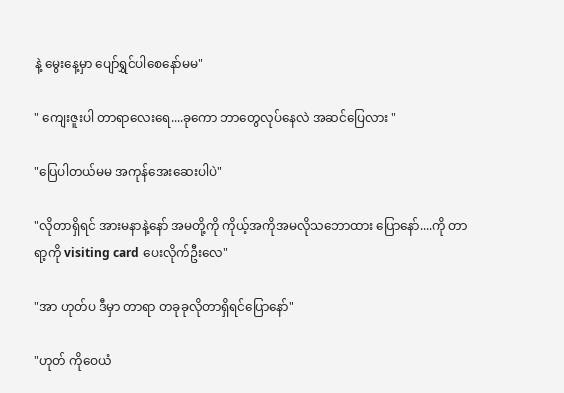နဲ့ မွေးနေ့မှာ ပျော်ရွှင်ပါစေနော်မမ"

" ကျေးဇူးပါ တာရာလေးရေ....ခုကော ဘာတွေလုပ်နေလဲ အဆင်ပြေလား "

"ပြေပါတယ်မမ အကုန်အေးဆေးပါပဲ"

"လိုတာရှိရင် အားမနာနဲ့နော် အမတို့ကို ကိုယ့်အကိုအမလိုသဘောထား ပြောနော်....ကို တာရာ့ကို visiting card ပေးလိုက်ဦးလေ"

"အာ ဟုတ်ပ ဒီမှာ တာရာ တခုခုလိုတာရှိရင်ပြောနော်"

"ဟုတ် ကိုဝေယံ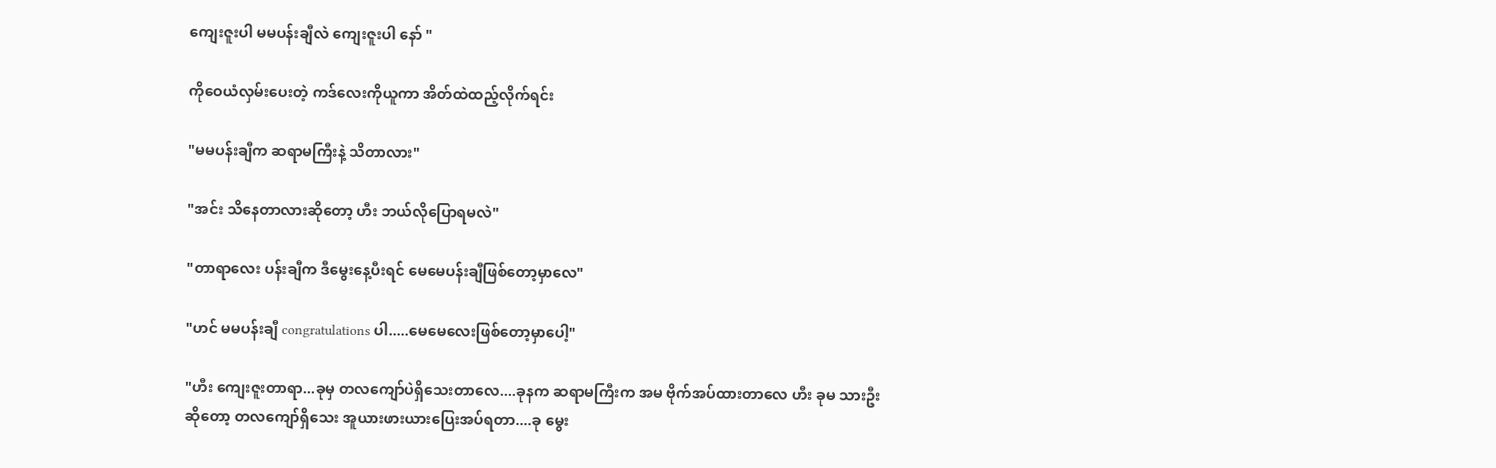ကျေးဇူးပါ မမပန်းချီလဲ ကျေးဇူးပါ နော် "

ကိုဝေယံလှမ်းပေးတဲ့ ကဒ်လေးကိုယူကာ အိတ်ထဲထည့်လိုက်ရင်း

"မမပန်းချီက ဆရာမကြီးနဲ့ သိတာလား"

"အင်း သိနေတာလားဆိုတော့ ဟီး ဘယ်လိုပြောရမလဲ"

"တာရာလေး ပန်းချီက ဒီမွေးနေ့ပီးရင် မေမေပန်းချီဖြစ်တော့မှာလေ"

"ဟင် မမပန်းချီ congratulations ပါ.....မေမေလေးဖြစ်တော့မှာပေါ့"

"ဟီး ကျေးဇူးတာရာ...ခုမှ တလကျော်ပဲရှိသေးတာလေ....ခုနက ဆရာမကြီးက အမ ဗိုက်အပ်ထားတာလေ ဟီး ခုမ သားဦးဆိုတော့ တလကျော်ရှိသေး အူယားဖားယားပြေးအပ်ရတာ....ခု မွေး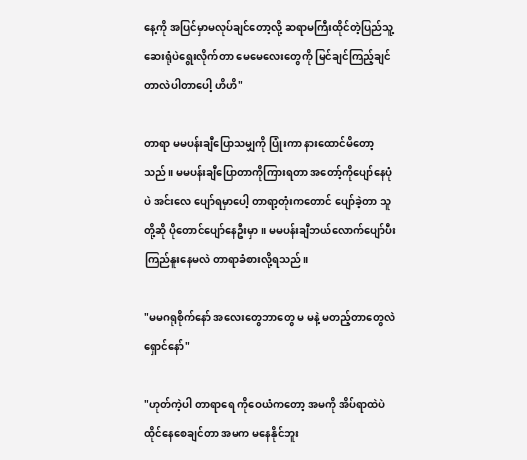နေ့ကို အပြင်မှာမလုပ်ချင်တော့လို့ ဆရာမကြီးထိုင်တဲ့ပြည်သူ့ဆေးရုံပဲရွေးလိုက်တာ မေမေလေးတွေကို မြင်ချင်ကြည့်ချင်တာလဲပါတာပေါ့ ဟိဟိ"

တာရာ မမပန်းချီပြောသမျှကို ပြုံးကာ နားထောင်မိတော့သည်။ မမပန်းချီပြောတာကိုကြားရတာ အတော့်ကိုပျော်နေပုံပဲ အင်းလေ ပျော်ရမှာပေါ့ တာရာ့တုံးကတောင် ပျော်ခဲ့တာ သူတို့ဆို ပိုတောင်ပျော်နေဦးမှာ။ မမပန်းချီဘယ်လောက်ပျော်ပီး ကြည်နူးနေမလဲ တာရာခံစားလို့ရသည်။

"မမဂရုစိုက်နော် အလေးတွေဘာတွေ မ မနဲ့ မတည့်တာတွေလဲရှောင်နော်"

"ဟုတ်ကဲ့ပါ တာရာရေ ကိုဝေယံကတော့ အမကို အိပ်ရာထဲပဲထိုင်နေစေချင်တာ အမက မနေနိုင်ဘူး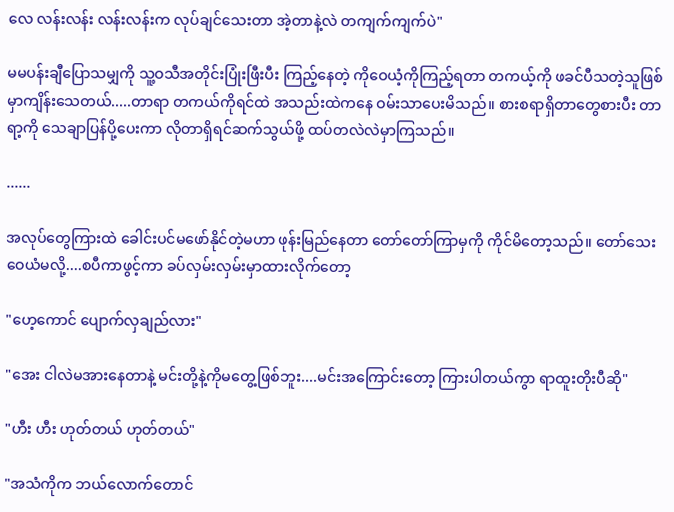လေ လန်းလန်း လန်းလန်းက လုပ်ချင်သေးတာ အဲ့တာနဲ့လဲ တကျက်ကျက်ပဲ"

မမပန်းချီပြောသမျှကို သူ့ဝသီအတိုင်းပြုံးဖြီးပီး ကြည့်နေတဲ့ ကိုဝေယံ့ကိုကြည့်ရတာ တကယ့်ကို ဖခင်ပီသတဲ့သူဖြစ်မှာကျိန်းသေတယ်.....တာရာ တကယ်ကိုရင်ထဲ အသည်းထဲကနေ ဝမ်းသာပေးမိသည်။ စားစရာရှိတာတွေစားပီး တာရာ့ကို သေချာပြန်ပို့ပေးကာ လိုတာရှိရင်ဆက်သွယ်ဖို့ ထပ်တလဲလဲမှာကြသည်။

......

အလုပ်တွေကြားထဲ ခေါင်းပင်မဖော်နိုင်တဲ့မဟာ ဖုန်းမြည်နေတာ တော်တော်ကြာမှကို ကိုင်မိတော့သည်။ တော်သေး ဝေယံမလို့....စပီကာဖွင့်ကာ ခပ်လှမ်းလှမ်းမှာထားလိုက်တော့

"ဟေ့ကောင် ပျောက်လှချည်လား"

"အေး ငါလဲမအားနေတာနဲ့ မင်းတို့နဲ့ကိုမတွေ့ဖြစ်ဘူး....မင်းအကြောင်းတော့ ကြားပါတယ်ကွာ ရာထူးတိုးပီဆို"

"ဟီး ဟီး ဟုတ်တယ် ဟုတ်တယ်"

"အသံကိုက ဘယ်လောက်တောင်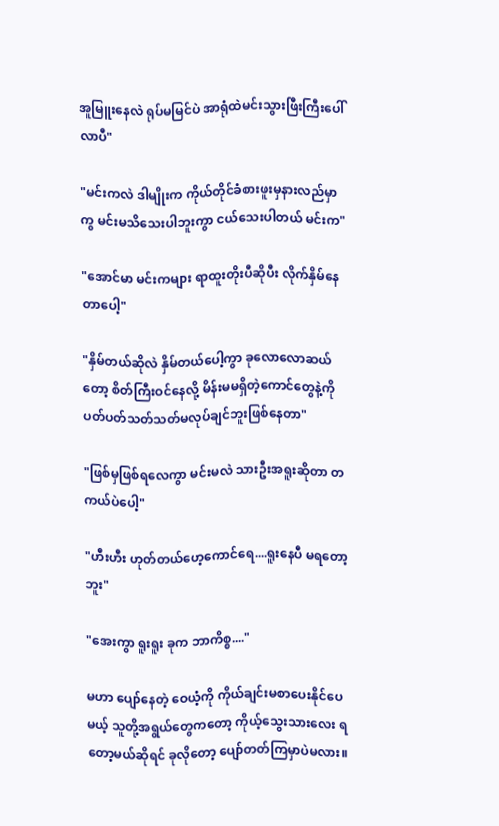အူမြူးနေလဲ ရုပ်မမြင်ပဲ အာရုံထဲမင်းသွားဖြီးကြီးပေါ်လာပီ"

"မင်းကလဲ ဒါမျိုးက ကိုယ်တိုင်ခံစားဖူးမှနားလည်မှာကွ မင်းမသိသေးပါဘူးကွာ ငယ်သေးပါတယ် မင်းက"

"အောင်မာ မင်းကများ ရာထူးတိုးပီဆိုပီး လိုက်နှိမ်နေတာပေါ့"

"နှိမ်တယ်ဆိုလဲ နှိမ်တယ်ပေါ့ကွာ ခုလောလောဆယ်တော့ စိတ်ကြီးဝင်နေလို့ မိန်းမမရှိတဲ့ကောင်တွေနဲ့ကို ပတ်ပတ်သတ်သတ်မလုပ်ချင်ဘူးဖြစ်နေတာ"

"ဖြစ်မှဖြစ်ရလေကွာ မင်းမလဲ သားဦးအရူးဆိုတာ တကယ်ပဲပေါ့"

"ဟီးဟီး ဟုတ်တယ်ဟေ့ကောင်ရေ....ရူးနေပီ မရတော့ဘူး"

"အေးကွာ ရူးရူး ခုက ဘာကိစ္စ...."

မဟာ ပျော်နေတဲ့ ဝေယံ့ကို ကိုယ်ချင်းမစာပေးနိုင်ပေမယ့် သူတို့အရွယ်တွေကတော့ ကိုယ့်သွေးသားလေး ရတော့မယ်ဆိုရင် ခုလိုတော့ ပျော်တတ်ကြမှာပဲမလား။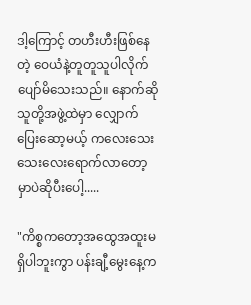ဒါ့ကြောင့် တဟီးဟီးဖြစ်နေတဲ့ ဝေယံနဲ့တူတူသူပါလိုက်ပျော်မိသေးသည်။ နောက်ဆို သူတို့အဖွဲ့ထဲမှာ လျှောက်ပြေးဆော့မယ့် ကလေးသေးသေးလေးရောက်လာတော့မှာပဲဆိုပီးပေါ့.....

"ကိစ္စကတော့အထွေအထူးမရှိပါဘူးကွာ ပန်းချီ့မွေးနေ့က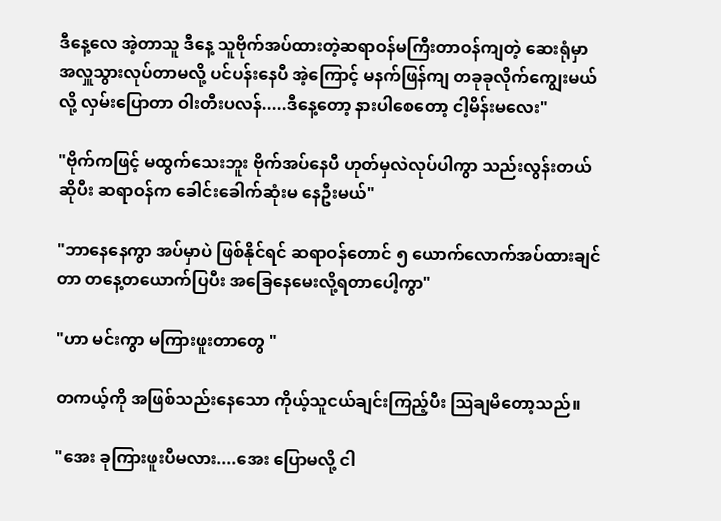ဒီနေ့လေ အဲ့တာသူ ဒီနေ့ သူဗိုက်အပ်ထားတဲ့ဆရာဝန်မကြီးတာဝန်ကျတဲ့ ဆေးရုံမှာ အလှူသွားလုပ်တာမလို့ ပင်ပန်းနေပီ အဲ့ကြောင့် မနက်ဖြန်ကျ တခုခုလိုက်ကျွေးမယ်လို့ လှမ်းပြောတာ ဝါးတီးပလန်.....ဒီနေ့တော့ နားပါစေတော့ ငါ့မိန်းမလေး"

"ဗိုက်ကဖြင့် မထွက်သေးဘူး ဗိုက်အပ်နေပီ ဟုတ်မှလဲလုပ်ပါကွာ သည်းလွန်းတယ်ဆိုပီး ဆရာဝန်က ခေါင်းခေါက်ဆုံးမ နေဦးမယ်"

"ဘာနေနေကွာ အပ်မှာပဲ ဖြစ်နိုင်ရင် ဆရာဝန်တောင် ၅ ယောက်လောက်အပ်ထားချင်တာ တနေ့တယောက်ပြပီး အခြေနေမေးလို့ရတာပေါ့ကွာ"

"ဟာ မင်းကွာ မကြားဖူးတာတွေ "

တကယ့်ကို အဖြစ်သည်းနေသော ကိုယ့်သူငယ်ချင်းကြည့်ပီး သြချမိတော့သည်။

"အေး ခုကြားဖူးပီမလား....အေး ပြောမလို့ ငါ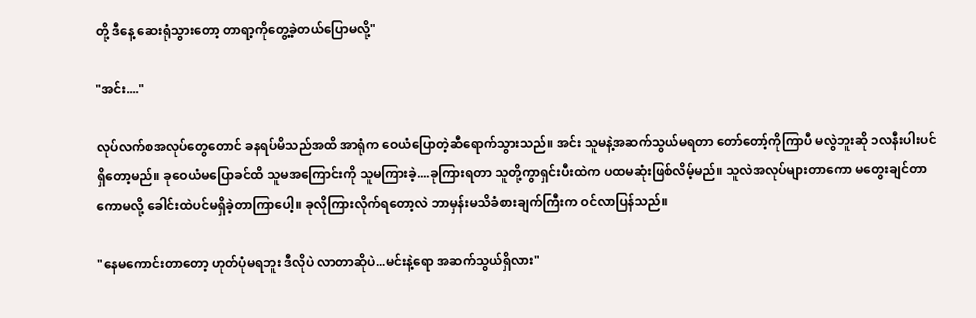တို့ ဒီနေ့ ဆေးရုံသွားတော့ တာရာ့ကိုတွေ့ခဲ့တယ်ပြောမလို့"

"အင်း...."

လုပ်လက်စအလုပ်တွေတောင် ခနရပ်မိသည်အထိ အာရုံက ဝေယံပြောတဲ့ဆီရောက်သွားသည်။ အင်း သူမနဲ့အဆက်သွယ်မရတာ တော်တော့်ကိုကြာပီ မလွဲဘူးဆို ၁လနီးပါးပင်ရှိတော့မည်။ ခုဝေယံမပြောခင်ထိ သူမအကြောင်းကို သူမကြားခဲ့....ခုကြားရတာ သူတို့ကွာရှင်းပီးထဲက ပထမဆုံးဖြစ်လိမ့်မည်။ သူလဲအလုပ်များတာကော မတွေးချင်တာကောမလို့ ခေါင်းထဲပင်မရှိခဲ့တာကြာပေါ့။ ခုလိုကြားလိုက်ရတော့လဲ ဘာမှန်းမသိခံစားချက်ကြီးက ဝင်လာပြန်သည်။

"နေမကောင်းတာတော့ ဟုတ်ပုံမရဘူး ဒီလိုပဲ လာတာဆိုပဲ...မင်းနဲ့ရော အဆက်သွယ်ရှိလား"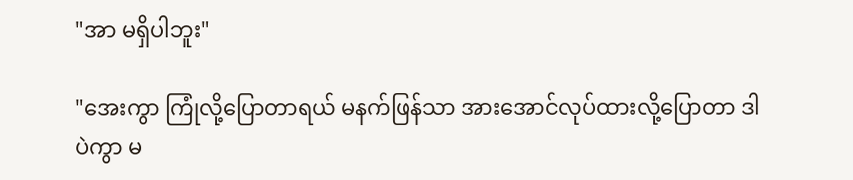"အာ မရှိပါဘူး"

"အေးကွာ ကြုံလို့ပြောတာရယ် မနက်ဖြန်သာ အားအောင်လုပ်ထားလို့ပြောတာ ဒါပဲကွာ မ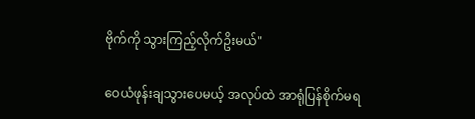ဗိုက်ကို သွားကြည့်လိုက်ဥိးမယ်"

ဝေယံဖုန်းချသွားပေမယ့် အလုပ်ထဲ အာရုံပြန်စိုက်မရ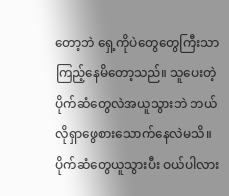တော့ဘဲ ရှေ့ကိုပဲတွေတွေကြီးသာ ကြည့်နေမိတော့သည်။ သူပေးတဲ့ပိုက်ဆံတွေလဲအယူသွားဘဲ ဘယ်လိုရှာဖွေစားသောက်နေလဲမသိ။ ပိုက်ဆံတွေယူသွားပီး ဝယ်ပါလား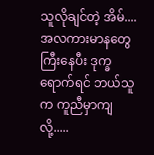သူလိုချင်တဲ့ အိမ်....အလကားမာနတွေကြီးနေပီး ဒုက္ခရောက်ရင် ဘယ်သူက ကူညီမှာကျလို့.....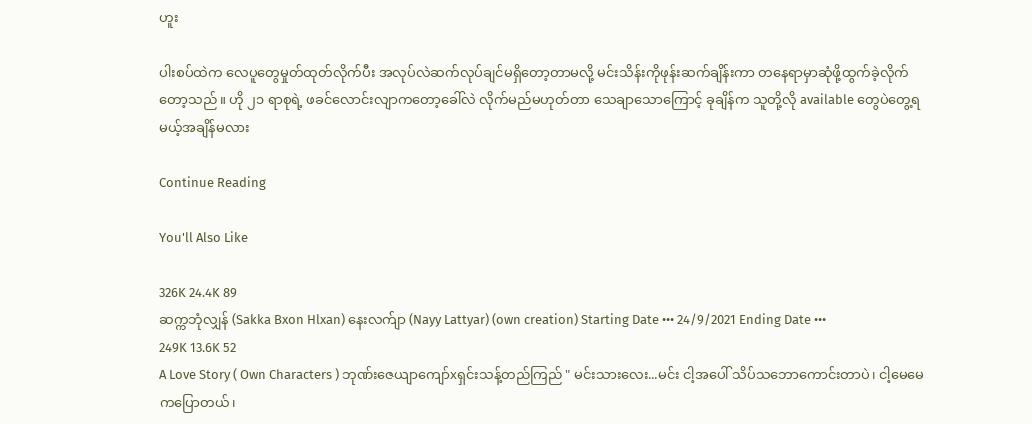ဟူး

ပါးစပ်ထဲက လေပူတွေမှုတ်ထုတ်လိုက်ပီး အလုပ်လဲဆက်လုပ်ချင်မရှိတော့တာမလို့ မင်းသိန်းကိုဖုန်းဆက်ချိန်းကာ တနေရာမှာဆုံဖို့ထွက်ခဲ့လိုက်တော့သည်။ ဟို ၂၁ ရာစုရဲ့ ဖခင်လောင်းလျာကတော့ခေါ်လဲ လိုက်မည်မဟုတ်တာ သေချာသောကြောင့် ခုချိန်က သူတို့လို available တွေပဲတွေ့ရမယ့်အချိန်မလား

Continue Reading

You'll Also Like

326K 24.4K 89
ဆက္ကဘုံလျှန် (Sakka Bxon Hlxan) နေးလက်ျာ (Nayy Lattyar) (own creation) Starting Date ••• 24/9/2021 Ending Date •••
249K 13.6K 52
A Love Story ( Own Characters ) ဘုဏ်းဇေယျာကျော်xရှင်းသန့်တည်ကြည် " မင်းသားလေး...မင်း ငါ့အပေါ် သိပ်သဘောကောင်းတာပဲ၊ ငါ့မေမေကပြောတယ်၊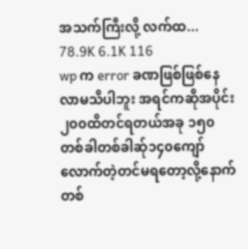အသက်ကြီးလို့ လက်ထ...
78.9K 6.1K 116
wp က error ခဏဖြစ်ဖြစ်နေလာမသိပါဘူး အရင်ကဆိုအပိုင်း၂၀၀ထိတင်ရတယ်အခု ၁၅၀တစ်ခါတစ်ခါဆ်ု၁၄၀ကျော်လောက်တဲ့တင်မရတော့လို့နောက်တစ်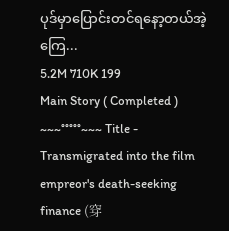ပုဒ်မှာပြောင်းတင်ရနော့တယ်အဲ့ကြေ...
5.2M 710K 199
Main Story ( Completed ) ~~~°°°°°~~~ Title - Transmigrated into the film empreor's death-seeking finance (穿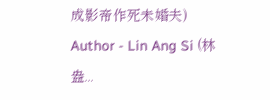成影帝作死未婚夫) Author - Lin Ang Si (林盎...